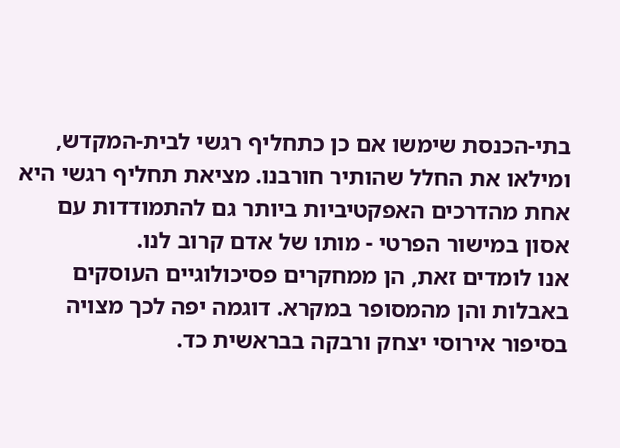בתי-הכנסת שימשו אם כן כתחליף רגשי לבית-המקדש, ומילאו את החלל שהותיר חורבנו. מציאת תחליף רגשי היא אחת מהדרכים האפקטיביות ביותר גם להתמודדות עם אסון במישור הפרטי - מותו של אדם קרוב לנו.
אנו לומדים זאת, הן ממחקרים פסיכולוגיים העוסקים באבלות והן מהמסופר במקרא. דוגמה יפה לכך מצויה בסיפור אירוסי יצחק ורבקה בבראשית כד.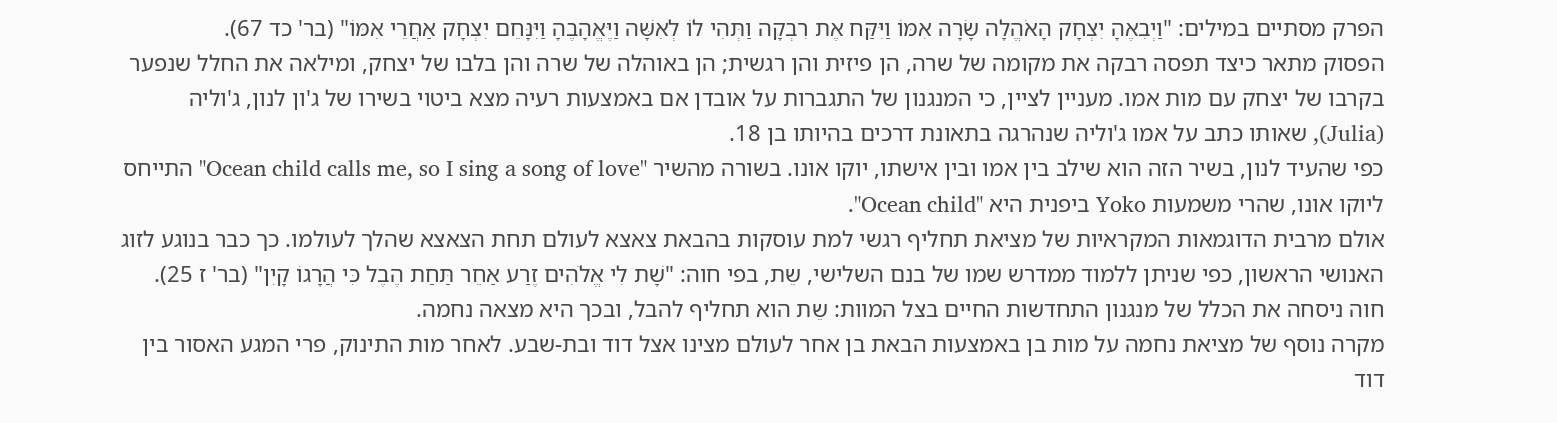הפרק מסתיים במילים: "וַיְבִאֶהָ יִצְחָק הָאֹהֱלָה שָׂרָה אִמּוֹ וַיִּקַּח אֶת רִבְקָה וַתְּהִי לוֹ לְאִשָּׁה וַיֶּאֱהָבֶהָ וַיִּנָּחֵם יִצְחָק אַחֲרֵי אִמּוֹ" (בר' כד 67).
הפסוק מתאר כיצד תפסה רבקה את מקומה של שרה, הן פיזית והן רגשית; הן באוהלה של שרה והן בלבו של יצחק, ומילאה את החלל שנפער בקרבו של יצחק עם מות אמו. מעניין לציין, כי המנגנון של התגברות על אובדן אם באמצעות רעיה מצא ביטוי בשירו של ג'ון לנון, ג'וליה (Julia), שאותו כתב על אמו ג'וליה שנהרגה בתאונת דרכים בהיותו בן 18.
כפי שהעיד לנון, בשיר הזה הוא שילב בין אמו ובין אישתו, יוקו אונו. בשורה מהשיר "Ocean child calls me, so I sing a song of love" התייחס ליוקו אונו, שהרי משמעות Yoko ביפנית היא "Ocean child".
אולם מרבית הדוגמאות המקראיות של מציאת תחליף רגשי למת עוסקות בהבאת צאצא לעולם תחת הצאצא שהלך לעולמו. כך כבר בנוגע לזוג האנושי הראשון, כפי שניתן ללמוד ממדרש שמו של בנם השלישי, שֵת, בפי חוה: "שָׁת לִי אֱלֹהִים זֶרַע אַחֵר תַּחַת הֶבֶל כִּי הֲרָגוֹ קָיִן" (בר' ז 25). חוה ניסחה את הכלל של מנגנון התחדשות החיים בצל המוות: שֵת הוא תחליף להבל, ובכך היא מצאה נחמה.
מקרה נוסף של מציאת נחמה על מות בן באמצעות הבאת בן אחר לעולם מצינו אצל דוד ובת-שבע. לאחר מות התינוק, פרי המגע האסור בין דוד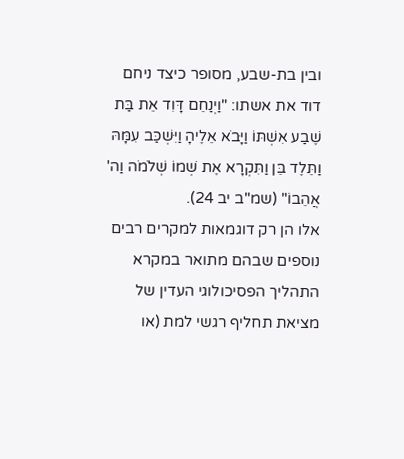ובין בת-שבע, מסופר כיצד ניחם דוד את אשתו: "וַיְנַחֵם דָּוִד אֵת בַּת שֶׁבַע אִשְׁתּוֹ וַיָּבֹא אֵלֶיהָ וַיִּשְׁכַּב עִמָּהּ וַתֵּלֶד בֵּן וַתִּקְרָא אֶת שְׁמוֹ שְׁלֹמֹה וַה' אֲהֵבוֹ" (שמ"ב יב 24).
אלו הן רק דוגמאות למקרים רבים נוספים שבהם מתואר במקרא התהליך הפסיכולוגי העדין של מציאת תחליף רגשי למת (או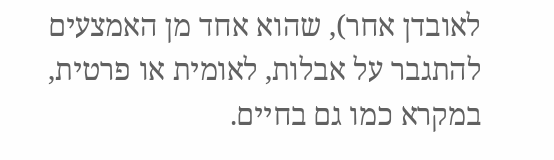לאובדן אחר), שהוא אחד מן האמצעים להתגבר על אבלות, לאומית או פרטית, במקרא כמו גם בחיים.